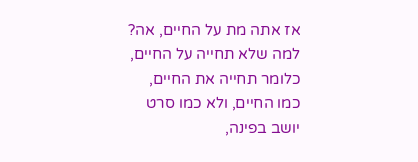אז אתה מת על החיים, אה?
למה שלא תחייה על החיים,
כלומר תחייה את החיים,
כמו החיים, ולא כמו סרט
יושב בפינה,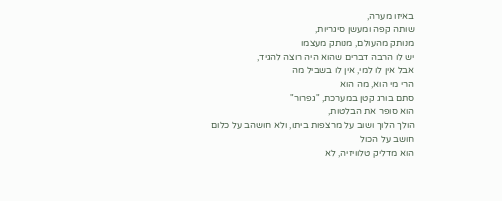באיזו מערה,
שותה קפה ומעשן סיגריות,
מנותק מהעולם, מנותק מעצמו
יש לו הרבה דברים שהוא היה רוצה להגיד,
אבל אין לו למי, אין לו בשביל מה
הרי מי הוא, מה הוא
סתם בורג קטן במערכת, "גפרור"
הוא סופר את הבלטות,
הולך הלוך ושוב על מרצפות ביתו, ולא חושהב על כלום
חושב על הכול
הוא מדליק טלוויזיה, לא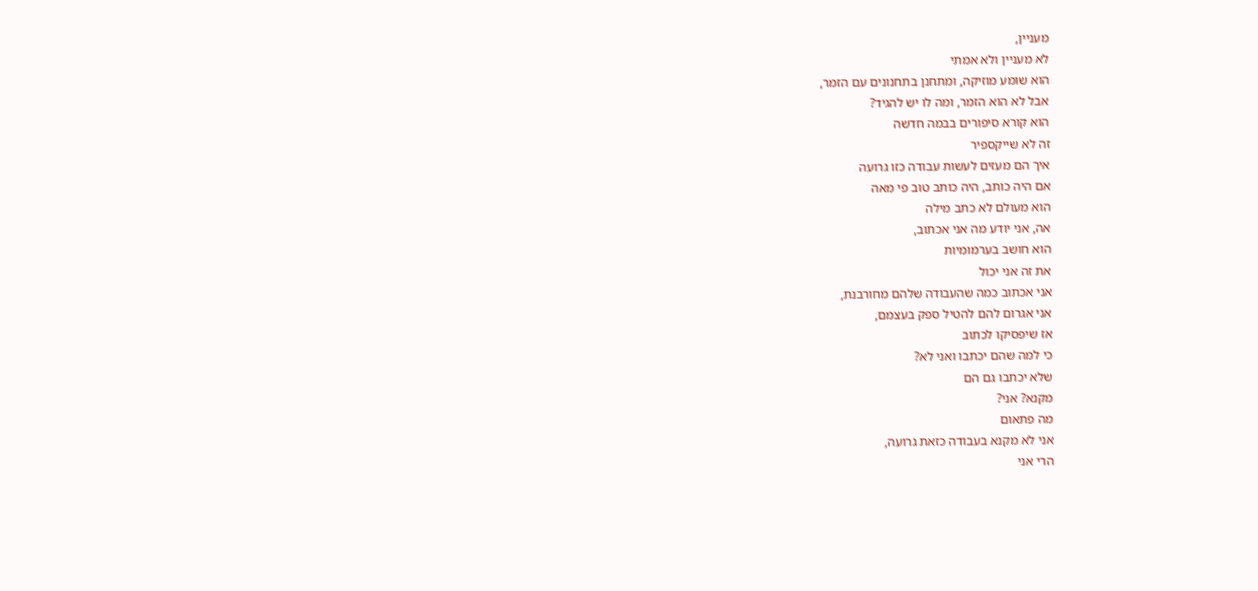מעניין,
לא מעניין ולא אמתי
הוא שומע מוזיקה, ומתחנן בתחנונים עם הזמר,
אבל לא הוא הזמר, ומה לו יש להגיד?
הוא קורא סיפורים בבמה חדשה
זה לא שייקספיר
איך הם מעזים לעשות עבודה כזו גרועה
אם היה כותב, היה כותב טוב פי מאה
הוא מעולם לא כתב מילה
אה, אני יודע מה אני אכתוב,
הוא חושב בערמומיות
את זה אני יכול
אני אכתוב כמה שהעבודה שלהם מחורבנת,
אני אגרום להם להטיל ספק בעצמם,
אז שיפסיקו לכתוב
כי למה שהם יכתבו ואני לא?
שלא יכתבו גם הם
מקנא? אני?
מה פתאום
אני לא מקנא בעבודה כזאת גרועה,
הרי אני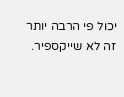יכול פי הרבה יותר
זה לא שייקספיר.